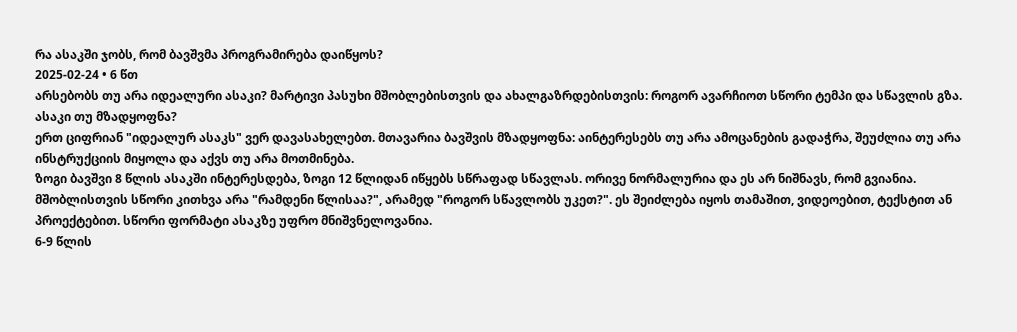რა ასაკში ჯობს, რომ ბავშვმა პროგრამირება დაიწყოს?
2025-02-24 • 6 წთ
არსებობს თუ არა იდეალური ასაკი? მარტივი პასუხი მშობლებისთვის და ახალგაზრდებისთვის: როგორ ავარჩიოთ სწორი ტემპი და სწავლის გზა.
ასაკი თუ მზადყოფნა?
ერთ ციფრიან "იდეალურ ასაკს" ვერ დავასახელებთ. მთავარია ბავშვის მზადყოფნა: აინტერესებს თუ არა ამოცანების გადაჭრა, შეუძლია თუ არა ინსტრუქციის მიყოლა და აქვს თუ არა მოთმინება.
ზოგი ბავშვი 8 წლის ასაკში ინტერესდება, ზოგი 12 წლიდან იწყებს სწრაფად სწავლას. ორივე ნორმალურია და ეს არ ნიშნავს, რომ გვიანია.
მშობლისთვის სწორი კითხვა არა "რამდენი წლისაა?", არამედ "როგორ სწავლობს უკეთ?". ეს შეიძლება იყოს თამაშით, ვიდეოებით, ტექსტით ან პროექტებით. სწორი ფორმატი ასაკზე უფრო მნიშვნელოვანია.
6-9 წლის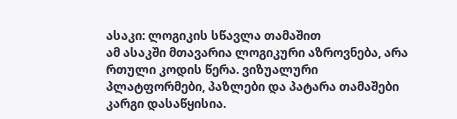ასაკი: ლოგიკის სწავლა თამაშით
ამ ასაკში მთავარია ლოგიკური აზროვნება, არა რთული კოდის წერა. ვიზუალური პლატფორმები, პაზლები და პატარა თამაშები კარგი დასაწყისია.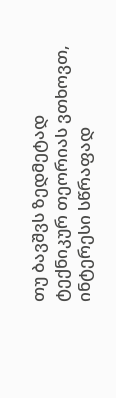თუ ბავშვს ზედმეტად ტექნიკურ თეორიას ვთხოვთ, ინტერესი სწრაფად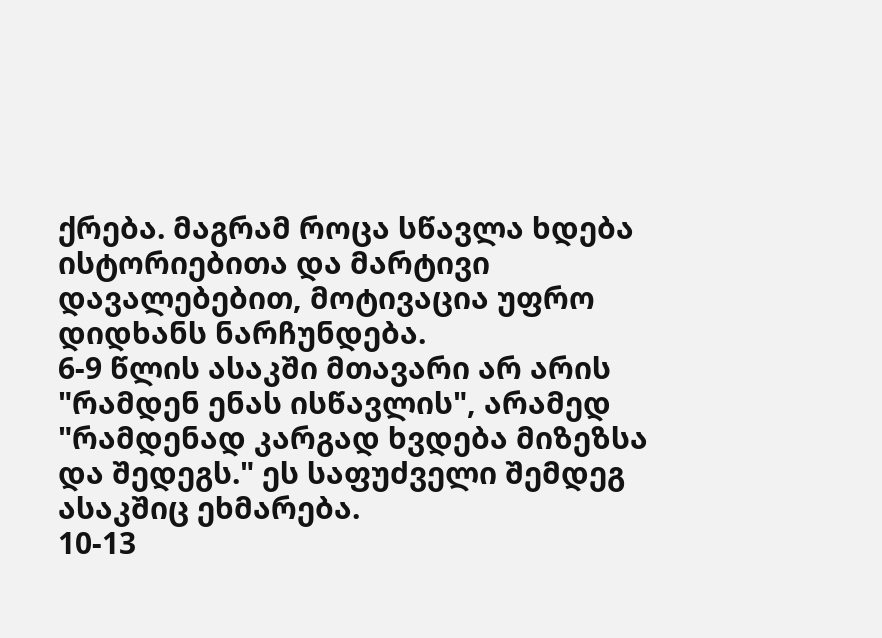ქრება. მაგრამ როცა სწავლა ხდება ისტორიებითა და მარტივი დავალებებით, მოტივაცია უფრო დიდხანს ნარჩუნდება.
6-9 წლის ასაკში მთავარი არ არის "რამდენ ენას ისწავლის", არამედ "რამდენად კარგად ხვდება მიზეზსა და შედეგს." ეს საფუძველი შემდეგ ასაკშიც ეხმარება.
10-13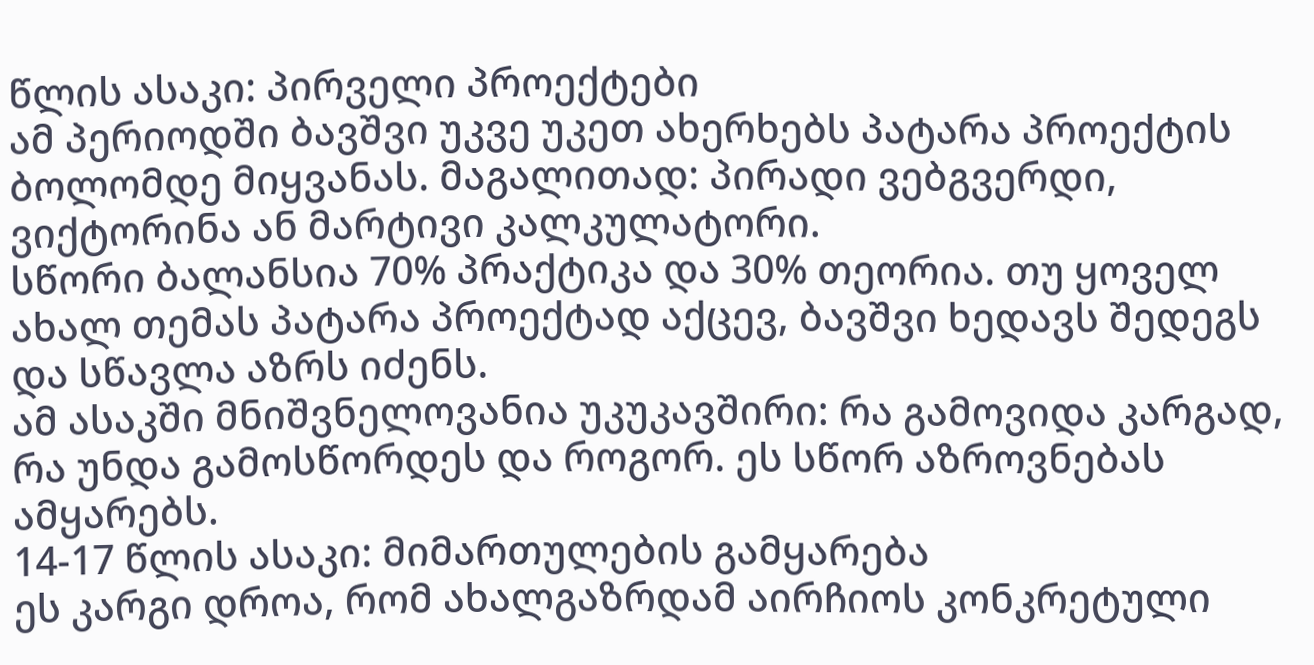წლის ასაკი: პირველი პროექტები
ამ პერიოდში ბავშვი უკვე უკეთ ახერხებს პატარა პროექტის ბოლომდე მიყვანას. მაგალითად: პირადი ვებგვერდი, ვიქტორინა ან მარტივი კალკულატორი.
სწორი ბალანსია 70% პრაქტიკა და 30% თეორია. თუ ყოველ ახალ თემას პატარა პროექტად აქცევ, ბავშვი ხედავს შედეგს და სწავლა აზრს იძენს.
ამ ასაკში მნიშვნელოვანია უკუკავშირი: რა გამოვიდა კარგად, რა უნდა გამოსწორდეს და როგორ. ეს სწორ აზროვნებას ამყარებს.
14-17 წლის ასაკი: მიმართულების გამყარება
ეს კარგი დროა, რომ ახალგაზრდამ აირჩიოს კონკრეტული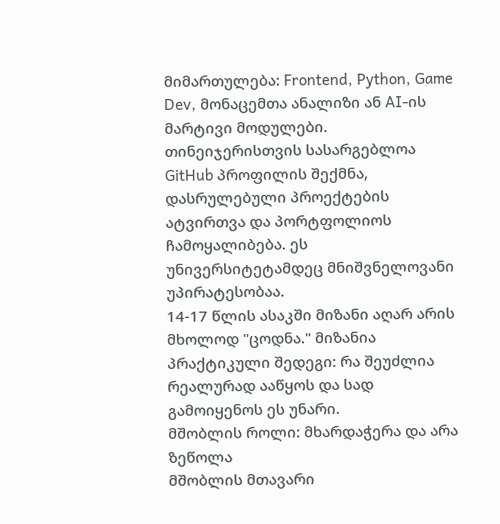მიმართულება: Frontend, Python, Game Dev, მონაცემთა ანალიზი ან AI-ის მარტივი მოდულები.
თინეიჯერისთვის სასარგებლოა GitHub პროფილის შექმნა, დასრულებული პროექტების ატვირთვა და პორტფოლიოს ჩამოყალიბება. ეს უნივერსიტეტამდეც მნიშვნელოვანი უპირატესობაა.
14-17 წლის ასაკში მიზანი აღარ არის მხოლოდ "ცოდნა." მიზანია პრაქტიკული შედეგი: რა შეუძლია რეალურად ააწყოს და სად გამოიყენოს ეს უნარი.
მშობლის როლი: მხარდაჭერა და არა ზეწოლა
მშობლის მთავარი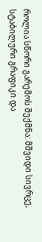როლია სწორი გარემოს შექმნა: მშვიდი სივრცე, სტაბილური გრაფიკი და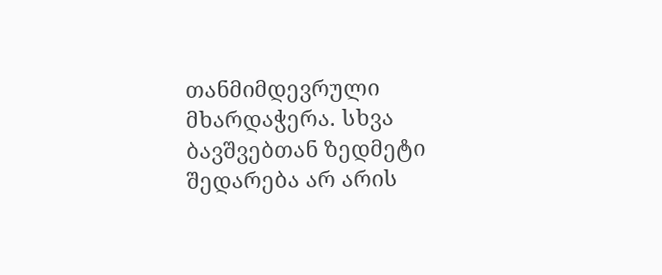თანმიმდევრული მხარდაჭერა. სხვა ბავშვებთან ზედმეტი შედარება არ არის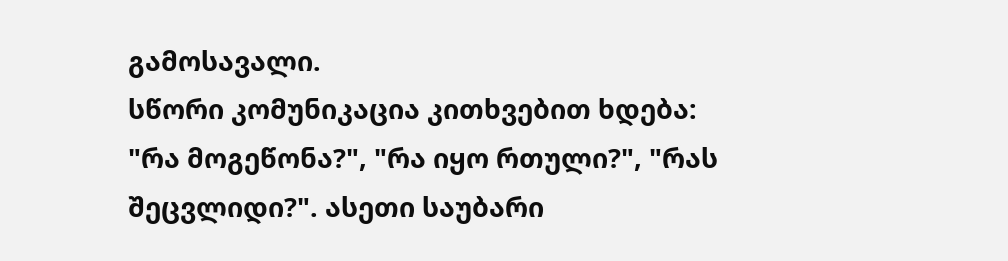გამოსავალი.
სწორი კომუნიკაცია კითხვებით ხდება: "რა მოგეწონა?", "რა იყო რთული?", "რას შეცვლიდი?". ასეთი საუბარი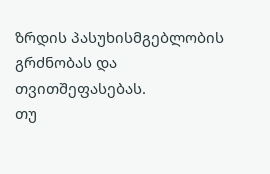ზრდის პასუხისმგებლობის გრძნობას და თვითშეფასებას.
თუ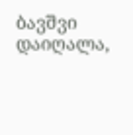ბავშვი დაიღალა,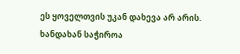ეს ყოველთვის უკან დახევა არ არის. ხანდახან საჭიროა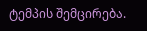ტემპის შემცირება.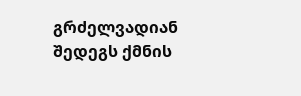გრძელვადიან შედეგს ქმნის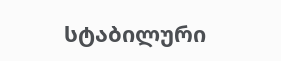სტაბილური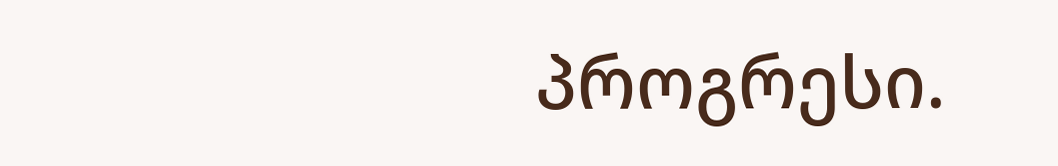პროგრესი.